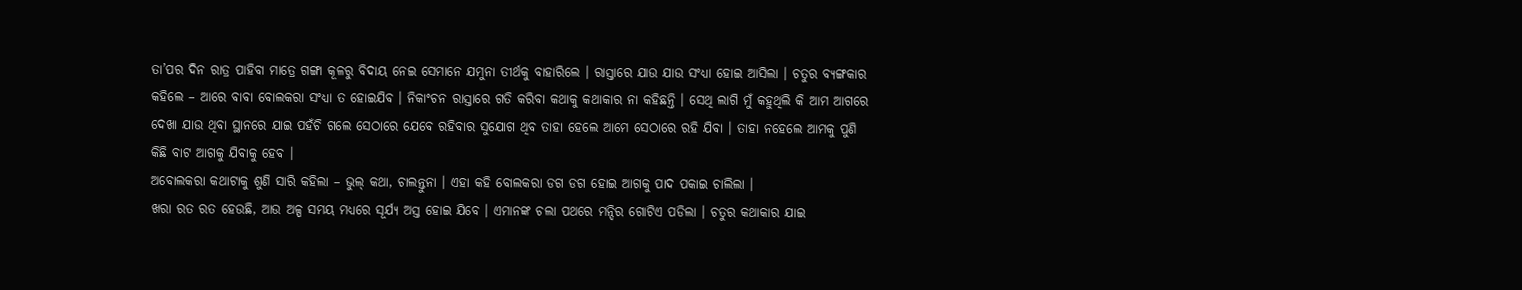ତା’ପର ଦିନ ରାତ୍ର ପାହିବା ମାତ୍ରେ ଗଙ୍ଗା କୂଳରୁ ବିଦାୟ ନେଇ ସେମାନେ ଯମୁନା ତୀର୍ଥକୁ ବାହାରିଲେ । ରାସ୍ତାରେ ଯାଉ ଯାଉ ସଂଧ୍ୟା ହୋଇ ଆସିଲା । ଚତୁର ବ୍ୟଙ୍ଗକାର କହିଲେ – ଆରେ ବାବା ବୋଲକରା ସଂଧ୍ୟା ତ ହୋଇଯିବ । ନିକାଂଚନ ରାସ୍ତାରେ ଗତି କରିବା କଥାକୁ କଥାକାର ନା କହିଛନ୍ତି । ସେଥି ଲାଗି ମୁଁ କହୁଥିଲି କି ଆମ ଆଗରେ ଦେଖା ଯାଉ ଥିବା ସ୍ଥାନରେ ଯାଇ ପହଁଚି ଗଲେ ସେଠାରେ ଯେବେ ରହିବାର ସୁଯୋଗ ଥିବ ତାହା ହେଲେ ଆମେ ସେଠାରେ ରହି ଯିବା । ତାହା ନହେଲେ ଆମକୁ ପୁଣି କିଛି ବାଟ ଆଗକୁ ଯିବାକୁ ହେବ ।
ଅବୋଲକରା କଥାଟାକୁ ଶୁଣି ସାରି କହିଲା – ଭୁଲ୍ କଥା, ଚାଲନ୍ତୁନା । ଏହା କହି ବୋଲକରା ଡଗ ଡଗ ହୋଇ ଆଗକୁ ପାଦ ପକାଇ ଚାଲିଲା ।
ଖରା ରତ ରତ ହେଉଛି, ଆଉ ଅଳ୍ପ ସମୟ ମଧ୍ୟରେ ସୂର୍ଯ୍ୟ ଅସ୍ତ ହୋଇ ଯିବେ । ଏମାନଙ୍କ ଚଲା ପଥରେ ମନ୍ଦିର ଗୋଟିଏ ପଡିଲା । ଚତୁର କଥାକାର ଯାଇ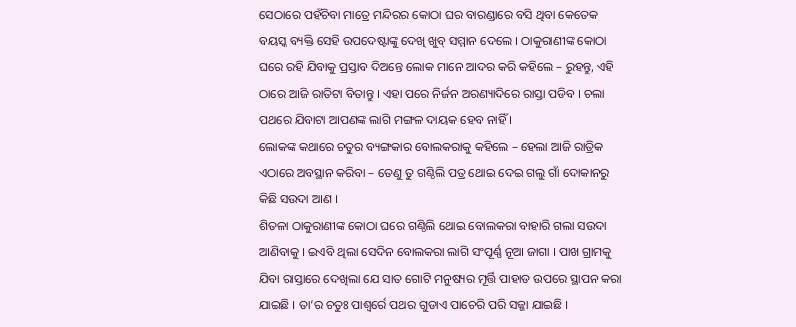ସେଠାରେ ପହଁଚିବା ମାତ୍ରେ ମନ୍ଦିରର କୋଠା ଘର ବାରଣ୍ଡାରେ ବସି ଥିବା କେତେକ ବୟସ୍କ ବ୍ୟକ୍ତି ସେହି ଉପଦେଷ୍ଟାଙ୍କୁ ଦେଖି ଖୁବ୍ ସମ୍ମାନ ଦେଲେ । ଠାକୁରାଣୀଙ୍କ କୋଠା ଘରେ ରହି ଯିବାକୁ ପ୍ରସ୍ତାବ ଦିଅନ୍ତେ ଲୋକ ମାନେ ଆଦର କରି କହିଲେ – ରୁହନ୍ତୁ, ଏହି ଠାରେ ଆଜି ରାତିଟା ବିତାନ୍ତୁ । ଏହା ପରେ ନିର୍ଜନ ଅରଣ୍ୟାଦିରେ ରାସ୍ତା ପଡିବ । ଚଲା ପଥରେ ଯିବାଟା ଆପଣଙ୍କ ଲାଗି ମଙ୍ଗଳ ଦାୟକ ହେବ ନାହିଁ ।
ଲୋକଙ୍କ କଥାରେ ଚତୁର ବ୍ୟଙ୍ଗକାର ବୋଲକରାକୁ କହିଲେ – ହେଲା ଆଜି ରାତ୍ରିକ ଏଠାରେ ଅବସ୍ଥାନ କରିବା – ତେଣୁ ତୁ ଗଣ୍ଠିଲି ପତ୍ର ଥୋଇ ଦେଇ ଗଲୁ ଗାଁ ଦୋକାନରୁ କିଛି ସଉଦା ଆଣ ।
ଶିତଳା ଠାକୁରାଣୀଙ୍କ କୋଠା ଘରେ ଗଣ୍ଠିଲି ଥୋଇ ବୋଲକରା ବାହାରି ଗଲା ସଉଦା ଆଣିବାକୁ । ଇଏବି ଥିଲା ସେଦିନ ବୋଲକରା ଲାଗି ସଂପୂର୍ଣ୍ଣ ନୂଆ ଜାଗା । ପାଖ ଗ୍ରାମକୁ ଯିବା ରାସ୍ତାରେ ଦେଖିଲା ଯେ ସାତ ଗୋଟି ମନୁଷ୍ୟର ମୂର୍ତ୍ତି ପାହାଡ ଉପରେ ସ୍ଥାପନ କରା ଯାଇଛି । ତା’ର ଚତୁଃ ପାଶ୍ୱର୍ରେ ପଥର ଗୁଡାଏ ପାଚେରି ପରି ସଜ୍ଜା ଯାଇଛି ।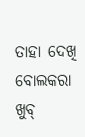ତାହା ଦେଖି ବୋଲକରା ଖୁବ୍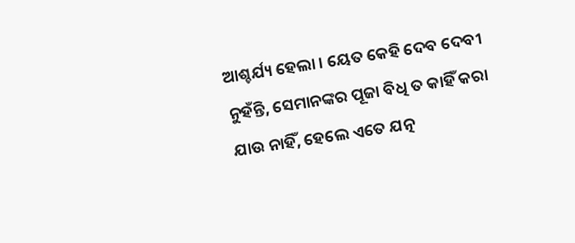ଆଶ୍ଚର୍ଯ୍ୟ ହେଲା । ୟେତ କେହି ଦେବ ଦେବୀ ନୁହଁନ୍ତି, ସେମାନଙ୍କର ପୂଜା ବିଧି ତ କାହିଁ କରା ଯାଉ ନାହିଁ, ହେଲେ ଏତେ ଯତ୍ନ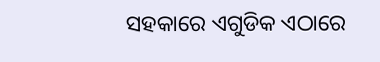ସହକାରେ ଏଗୁଡିକ ଏଠାରେ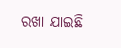ରଖା ଯାଇଛି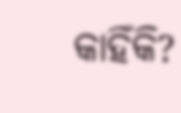କାହିଁକି?